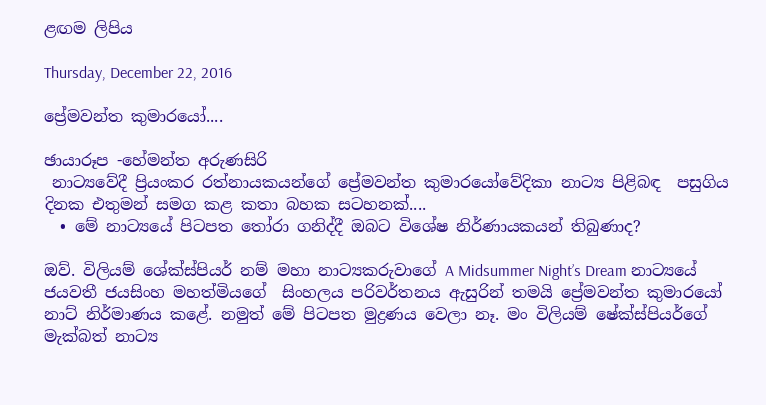ළඟම ලිපිය

Thursday, December 22, 2016

ප්‍රේමවන්ත කුමාරයෝ....

ඡායාරූප -හේමන්ත අරුණසිරි
 නාට්‍යවේදී ප්‍රියංකර රත්නායකයන්ගේ ප්‍රේමවන්ත කුමාරයෝවේදිකා නාට්‍ය පිළිබඳ  පසුගිය දිනක එතුමන් සමග කළ කතා බහක සටහනක්....
  • මේ නාට්‍යයේ පිටපත තෝරා ගනිද්දී ඔබට විශේෂ නිර්ණායකයන් තිබුණාද?

ඔව්. විලියම් ශේක්ස්පියර් නම් මහා නාට්‍යකරුවාගේ A Midsummer Night’s Dream නාට්‍යයේ ජයවතී ජයසිංහ මහත්මියගේ  සිංහලය පරිවර්තනය ඇසුරින් තමයි ප්‍රේමවන්ත කුමාරයෝ නාට් නිර්මාණය කළේ. නමුත් මේ පිටපත මුද්‍රණය වෙලා නෑ. මං විලියම් ෂේක්ස්පියර්ගේ මැක්බත් නාට්‍ය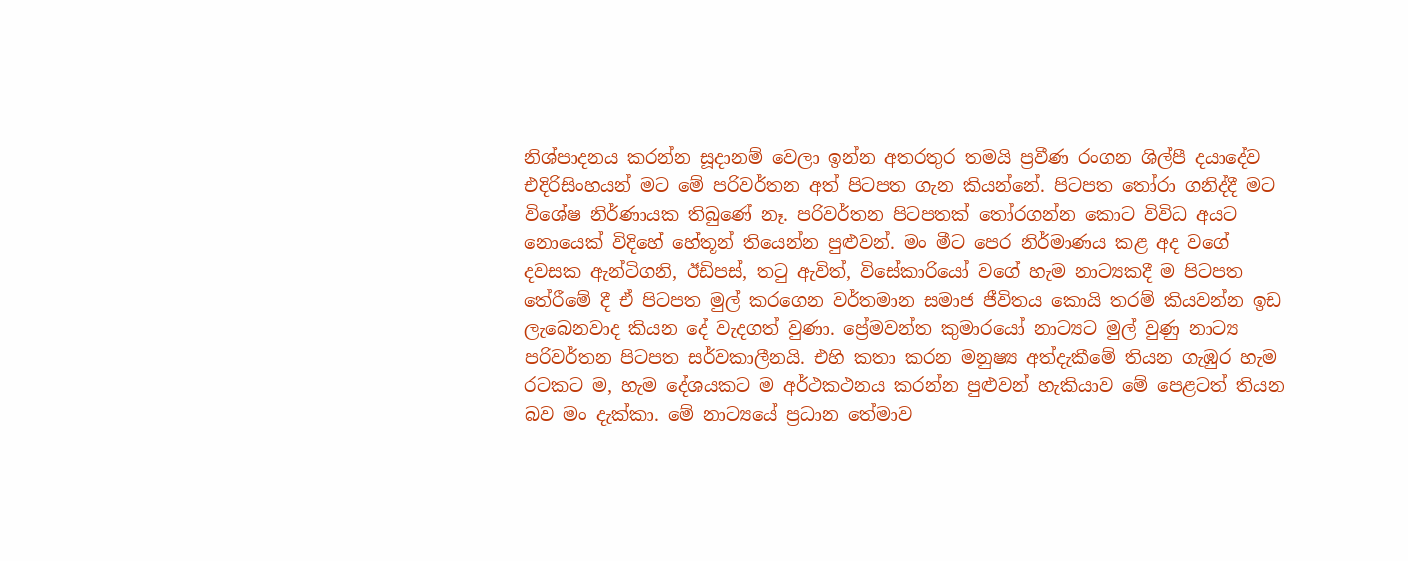නිශ්පාදනය කරන්න සූදානම් වෙලා ඉන්න අතරතුර තමයි ප්‍රවීණ රංගන ශිල්පී දයාදේව එදිරිසිංහයන් මට මේ පරිවර්තන අත් පිටපත ගැන කියන්නේ. පිටපත තෝරා ගනිද්දී මට විශේෂ නිර්ණායක තිබුණේ නෑ. පරිවර්තන පිටපතක් තෝරගන්න කොට විවිධ අයට නොයෙක් විදිහේ හේතූන් තියෙන්න පුළුවන්. මං මීට පෙර නිර්මාණය කළ අද වගේ දවසක ඇන්ටිගනි, ඊඩිපස්, තටු ඇවිත්, විසේකාරියෝ වගේ හැම නාට්‍යකදී ම පිටපත තේරීමේ දී ඒ පිටපත මුල් කරගෙන වර්තමාන සමාජ ජීවිතය කොයි තරම් කියවන්න ඉඩ ලැබෙනවාද කියන දේ වැදගත් වුණා. ප්‍රේමවන්ත කුමාරයෝ නාට්‍යට මුල් වුණු නාට්‍ය පරිවර්තන පිටපත සර්වකාලීනයි. එහි කතා කරන මනුෂ්‍ය අත්දැකීමේ තියන ගැඹුර හැම රටකට ම, හැම දේශයකට ම අර්ථකථනය කරන්න පුළුවන් හැකියාව මේ පෙළටත් තියන බව මං දැක්කා. මේ නාට්‍යයේ ප්‍රධාන තේමාව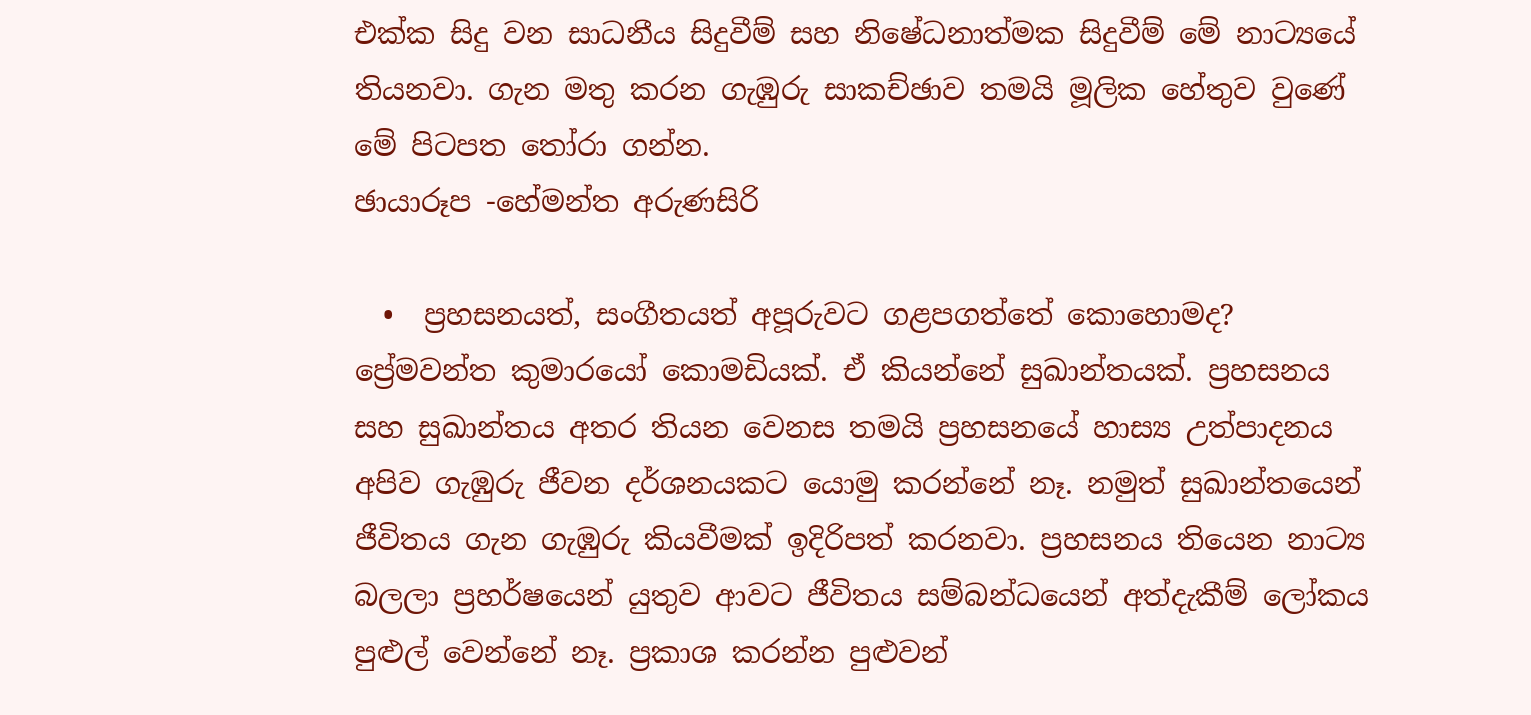එක්ක සිදු වන සාධනීය සිදුවීම් සහ නිෂේධනාත්මක සිදුවීම් මේ නාට්‍යයේ තියනවා. ගැන මතු කරන ගැඹුරු සාකච්ඡාව තමයි මූලික හේතුව වුණේ මේ පිටපත තෝරා ගන්න.
ඡායාරූප -හේමන්ත අරුණසිරි

  •  ප්‍රහසනයත්, සංගීතයත් අපූරුවට ගළපගත්තේ කොහොමද?
ප්‍රේමවන්ත කුමාරයෝ කොමඩියක්. ඒ කියන්නේ සුඛාන්තයක්. ප්‍රහසනය සහ සුඛාන්තය අතර තියන වෙනස තමයි ප්‍රහසනයේ හාස්‍ය උත්පාදනය අපිව ගැඹුරු ජීවන දර්ශනයකට යොමු කරන්නේ නෑ. නමුත් සුඛාන්තයෙන් ජීවිතය ගැන ගැඹුරු කියවීමක් ඉදිරිපත් කරනවා. ප්‍රහසනය තියෙන නාට්‍ය බලලා ප්‍රහර්ෂයෙන් යුතුව ආවට ජීවිතය සම්බන්ධයෙන් අත්දැකීම් ලෝකය පුළුල් වෙන්නේ නෑ. ප්‍රකාශ කරන්න පුළුවන්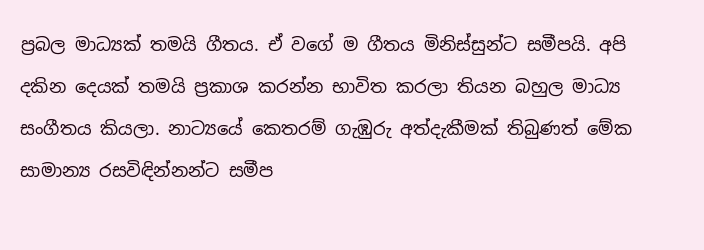ප්‍රබල මාධ්‍යක් තමයි ගීතය. ඒ වගේ ම ගීතය මිනිස්සුන්ට සමීපයි. අපි දකින දෙයක් තමයි ප්‍රකාශ කරන්න භාවිත කරලා තියන බහුල මාධ්‍ය සංගීතය කියලා. නාට්‍යයේ කෙතරම් ගැඹුරු අත්දැකීමක් තිබුණත් මේක සාමාන්‍ය රසවිඳින්නන්ට සමීප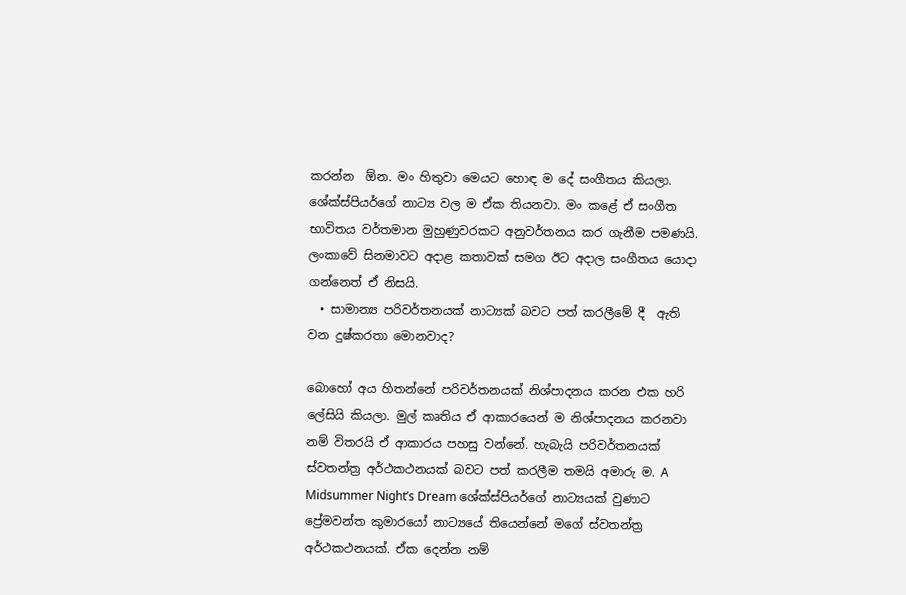කරන්න  ඕන. මං හිතුවා මෙයට හොඳ ම දේ සංගීතය කියලා. ශේක්ස්පියර්ගේ නාට්‍ය වල ම ඒක තියනවා. මං කළේ ඒ සංගීත භාවිතය වර්තමාන මුහුණුවරකට අනුවර්තනය කර ගැනීම පමණයි. ලංකාවේ සිනමාවට අදාළ කතාවක් සමග ඊට අදාල සංගීතය යොදා ගන්නෙත් ඒ නිසයි.
  • සාමාන්‍ය පරිවර්තනයක් නාට්‍යක් බවට පත් කරලීමේ දී  ඇති වන දුෂ්කරතා මොනවාද?

බොහෝ අය හිතන්නේ පරිවර්තනයක් නිශ්පාදනය කරන එක හරි ලේසියි කියලා. මුල් කෘතිය ඒ ආකාරයෙන් ම නිශ්පාදනය කරනවා නම් විතරයි ඒ ආකාරය පහසු වන්නේ. හැබැයි පරිවර්තනයක් ස්වතන්ත්‍ර අර්ථකථනයක් බවට පත් කරලීම තමයි අමාරු ම. A Midsummer Night’s Dream ශේක්ස්පියර්ගේ නාට්‍යයක් වුණාට ප්‍රේමවන්ත කුමාරයෝ නාට්‍යයේ තියෙන්නේ මගේ ස්වතන්ත්‍ර අර්ථකථනයක්. ඒක දෙන්න නම්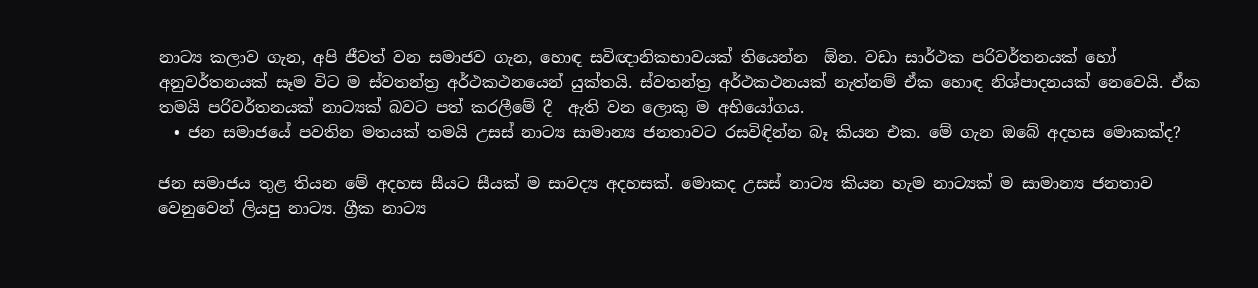නාට්‍ය කලාව ගැන, අපි ජීවත් වන සමාජව ගැන, හොඳ සවිඥානිකභාවයක් තියෙන්න  ඕන. වඩා සාර්ථක පරිවර්තනයක් හෝ අනුවර්තනයක් සෑම විට ම ස්වතන්ත්‍ර අර්ථකථනයෙන් යුක්තයි. ස්වතන්ත්‍ර අර්ථකථනයක් නැත්නම් ඒක හොඳ නිශ්පාදනයක් නෙවෙයි. ඒක තමයි පරිවර්තනයක් නාට්‍යක් බවට පත් කරලීමේ දී  ඇති වන ලොකු ම අභියෝගය.
  • ජන සමාජයේ පවතින මතයක් තමයි උසස් නාට්‍ය සාමාන්‍ය ජනතාවට රසවිඳින්න බෑ කියන එක. මේ ගැන ඔබේ අදහස මොකක්ද?

ජන සමාජය තුළ තියන මේ අදහස සීයට සීයක් ම සාවද්‍ය අදහසක්. මොකද උසස් නාට්‍ය කියන හැම නාට්‍යක් ම සාමාන්‍ය ජනතාව වෙනුවෙන් ලියපු නාට්‍ය. ග්‍රීක නාට්‍ය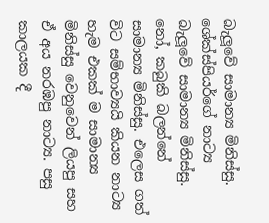බැලූවේ සාමාන්‍ය මිනිස්සු. ශේක්ස්පියර්ගේ නාට්‍ය බැලූවේ සාමාන්‍ය මිනිස්සු. නෝ, කබුකි බලන්නේ සාමාන්‍ය මිනිස්සු. එලෙස ගත් විට සම්භාව්‍යයි කියන නාට්‍ය හැම එකක් ම සාමාන්‍ය මිනිස්සු වෙනුවෙන් ලියපු සහ ඒ අය නරඹපු නාට්‍ය. පසු කාලයක දී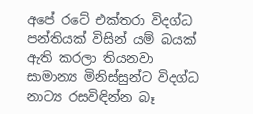අපේ රටේ එක්තරා විදග්ධ පන්තියක් විසින් යම් බයක් ඇති කරලා තියනවා සාමාන්‍ය මිනිස්සුන්ට විදග්ධ නාට්‍ය රසවිඳින්න බෑ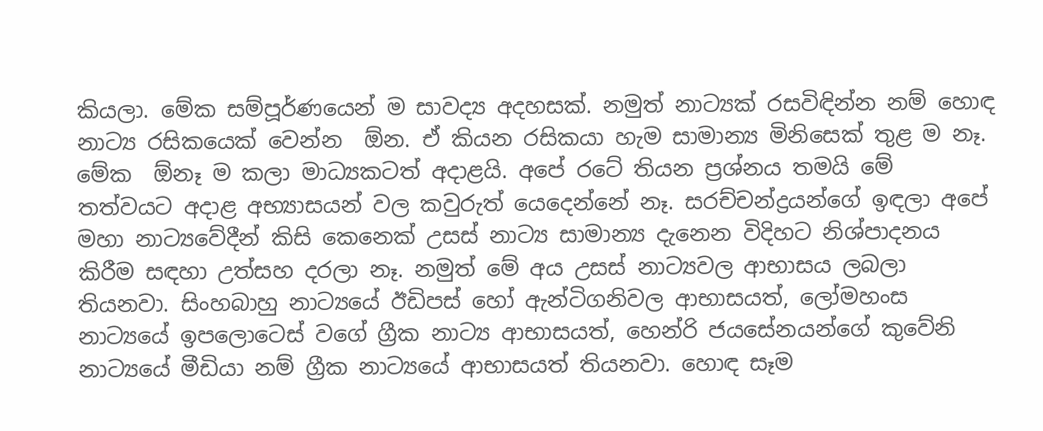කියලා. මේක සම්පූර්ණයෙන් ම සාවද්‍ය අදහසක්. නමුත් නාට්‍යක් රසවිඳින්න නම් හොඳ නාට්‍ය රසිකයෙක් වෙන්න  ඕන. ඒ කියන රසිකයා හැම සාමාන්‍ය මිනිසෙක් තුළ ම නෑ. මේක  ඕනෑ ම කලා මාධ්‍යකටත් අදාළයි. අපේ රටේ තියන ප්‍රශ්නය තමයි මේ තත්වයට අදාළ අභ්‍යාසයන් වල කවුරුත් යෙදෙන්නේ නෑ. සරච්චන්ද්‍රයන්ගේ ඉඳලා අපේ මහා නාට්‍යවේදීන් කිසි කෙනෙක් උසස් නාට්‍ය සාමාන්‍ය දැනෙන විදිහට නිශ්පාදනය කිරීම සඳහා උත්සහ දරලා නෑ. නමුත් මේ අය උසස් නාට්‍යවල ආභාසය ලබලා තියනවා. සිංහබාහු නාට්‍යයේ ඊඩිපස් හෝ ඇන්ටිගනිවල ආභාසයත්, ලෝමහංස නාට්‍යයේ ඉපලොටෙස් වගේ ග්‍රීක නාට්‍ය ආභාසයත්, හෙන්රි ජයසේනයන්ගේ කුවේනි නාට්‍යයේ මීඩියා නම් ග්‍රීක නාට්‍යයේ ආභාසයත් තියනවා. හොඳ සෑම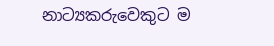නාට්‍යකරුවෙකුට ම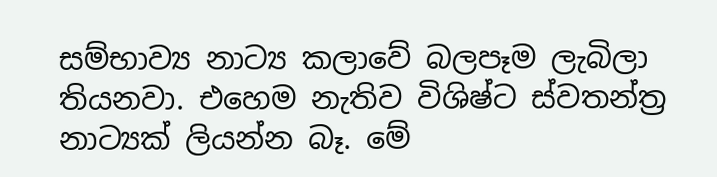සම්භාව්‍ය නාට්‍ය කලාවේ බලපෑම ලැබිලා තියනවා. එහෙම නැතිව විශිෂ්ට ස්වතන්ත්‍ර නාට්‍යක් ලියන්න බෑ. මේ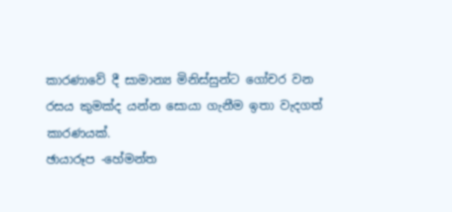කාරණාවේ දී සාමාන්‍ය මිනිස්සුන්ට ගෝචර වන රසය කුමක්ද යන්න සොයා ගැනීම ඉතා වැදගත් කාරණයක්.
ඡායාරූප -හේමන්ත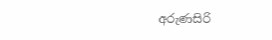අරුණසිරි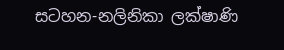සටහන-නලිනිකා ලක්ෂාණි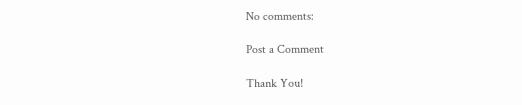No comments:

Post a Comment

Thank You!